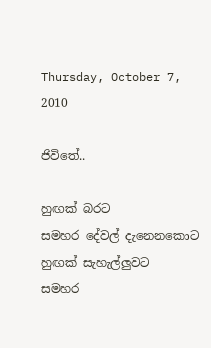Thursday, October 7, 2010

ජිවිතේ..

හුඟක් බරට
සමහර දේවල් දැනෙනකොට
හුඟක් සැහැල්ලුවට
සමහර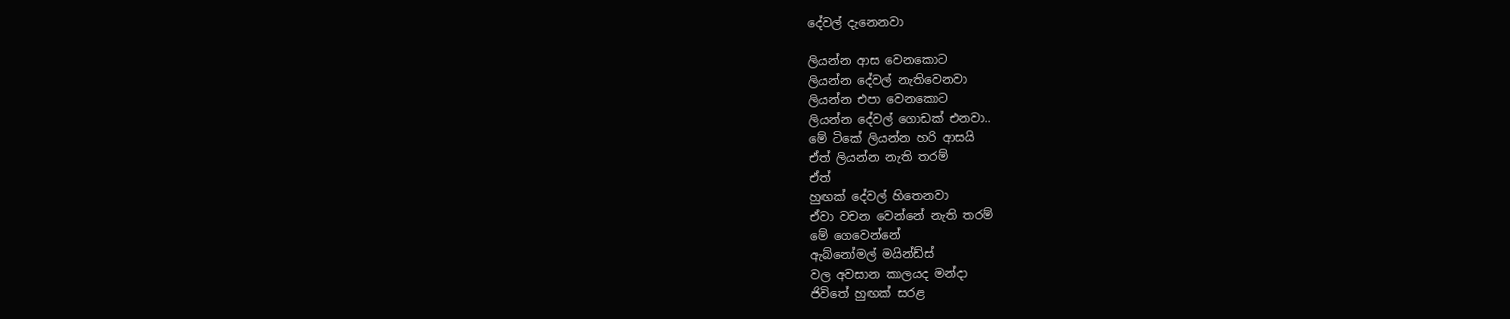දේවල් දැනෙනවා

ලියන්න ආස වෙනකොට
ලියන්න දේවල් නැතිවෙනවා
ලියන්න එපා වෙනකොට
ලියන්න දේවල් ගොඩක් එනවා..
මේ ටිකේ ලියන්න හරි ආසයි
ඒත් ලියන්න නැති තරම්
ඒත්
හුඟක් දේවල් හිතෙනවා
ඒවා වචන වෙන්නේ නැති තරම්
මේ ගෙවෙන්නේ
ඇබ්නෝමල් මයින්ඩ්ස්
වල අවසාන කාලයද මන්දා
ජිවිතේ හුඟක් සරළ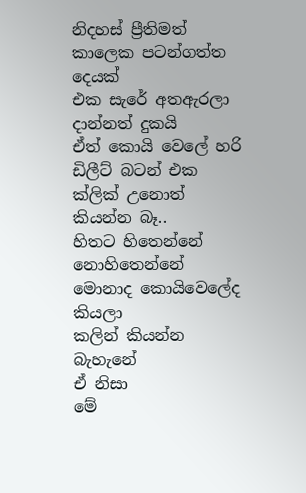නිදහස් ප්‍රීතිමත්
කාලෙක පටන්ගත්ත දෙයක්
එක සැරේ අතඇරලා
දාන්නත් දුකයි
ඒත් කොයි වෙලේ හරි
ඩිලීට් බටන් එක
ක්ලික් උනොත්
කියන්න බෑ..
හි‍තට හිතෙන්නේ
නොහිතෙන්නේ
මොනාද කොයිවෙලේද කියලා
කලින් කියන්න බැහැනේ
ඒ නිසා
මේ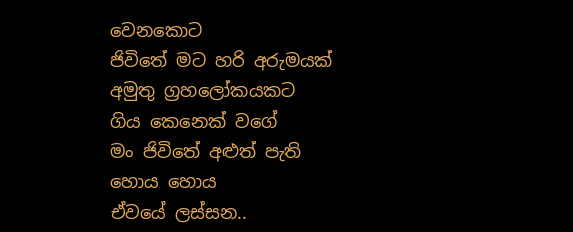වෙනකොට
ජිවිතේ මට හරි අරුමයක්
අමුතු ග්‍රහලෝකයකට
ගිය කෙනෙක් වගේ
මං ජිවිතේ අළුත් පැති හොය හොය
ඒවයේ ලස්සන..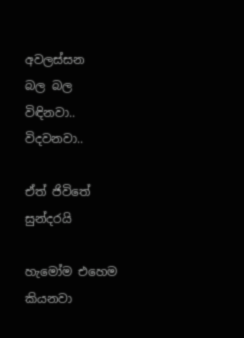අවලස්සන
බල බල විඳිනවා..
විදවනවා..

ඒත් ජිවිතේ සුන්දරයි

හැමෝම එහෙම කියනවා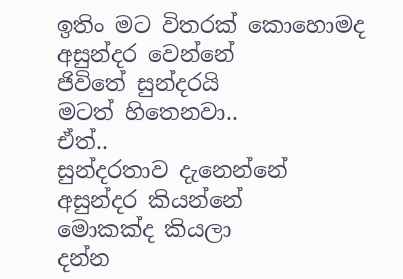ඉතිං මට විතරක් කොහොමද
අසුන්දර වෙන්නේ
ජිවිතේ සුන්දරයි
මටත් හිතෙනවා..
ඒත්..
සුන්දරතාව දැනෙන්නේ
අසුන්දර ‍කියන්නේ
මොකක්ද කියලා
දන්න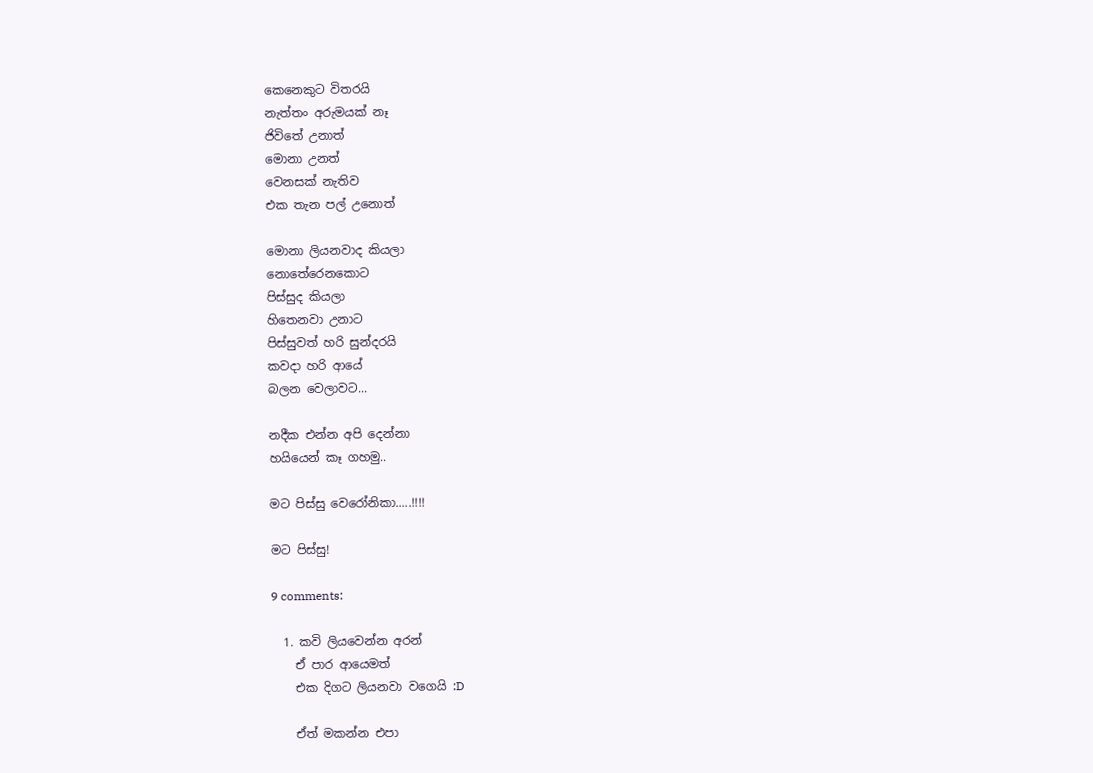කෙනෙකුට විතරයි
නැත්තං අරුමයක් නෑ
ජිවිතේ උනාත්
මොනා උනත්
වෙනසක් නැතිව
එක තැන පල් උනොත්

මොනා ලියනවාද කියලා
නොතේරෙනකොට
පිස්සුද කියලා
හිතෙනවා උනාට
පිස්සුවත් හරි සුන්දරයි
කවදා හරි ආයේ
බලන වෙලාවට...

නදීක එන්න අපි දෙන්නා
හයියෙන් කෑ ගහමු..

මට පිස්සු වෙරෝනිකා.....!!!!

මට පිස්සු!

9 comments:

  1. කවි ලියවෙන්න අරන්
    ඒ පාර ආයෙමත්
    එක දිගට ලියනවා වගෙයි :D

    ඒත් මකන්න එපා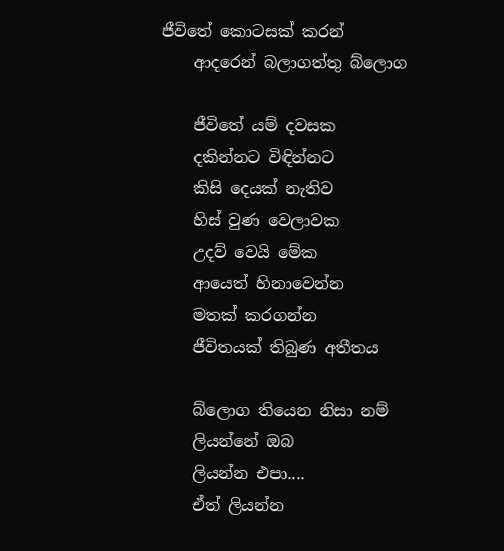ජීවිතේ කොටසක් කරන්
    ආදරෙන් බලාගත්තු බ්ලොග

    ජීවිතේ යම් දවසක
    දකින්නට විඳින්නට
    කිසි දෙයක් නැතිව
    හිස් වුණ වෙලාවක
    උදව් වෙයි මේක
    ආයෙත් හිනාවෙන්න
    මතක් කරගන්න
    ජීවිතයක් තිබුණ අතීතය

    බ්ලොග තියෙන නිසා නම්
    ලියන්නේ ඔබ
    ලියන්න එපා....
    ඒත් ලියන්න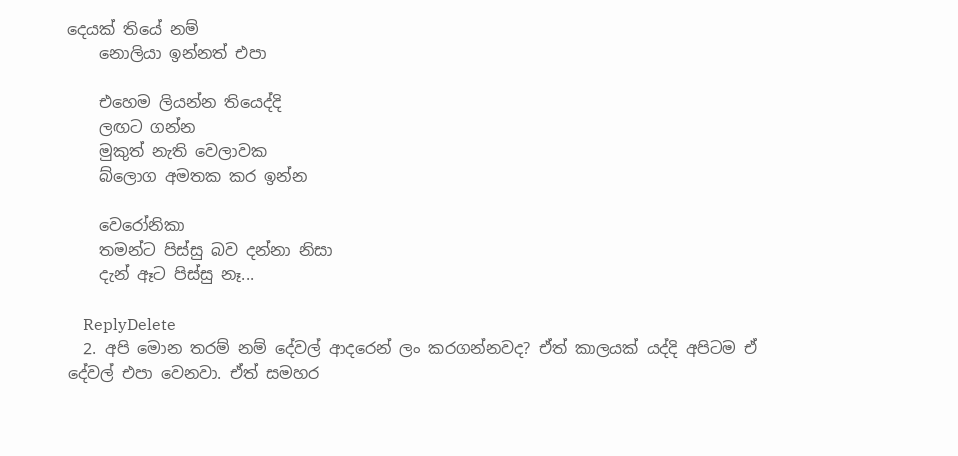දෙයක් තියේ නම්
    නොලියා ඉන්නත් එපා

    එහෙම ලියන්න තියෙද්දි
    ලඟට ගන්න
    මුකුත් නැති වෙලාවක
    බ්ලොග අමතක කර ඉන්න

    වෙරෝනිකා
    තමන්ට පිස්සු බව දන්නා නිසා
    දැන් ඈට පිස්සු නෑ...

    ReplyDelete
  2. අපි මොන තරම් නම් දේවල් ආදරෙන් ලං කරගන්නවද? ඒත් කාලයක් යද්දි අපිටම ඒ දේවල් එපා වෙනවා. ඒත් සමහර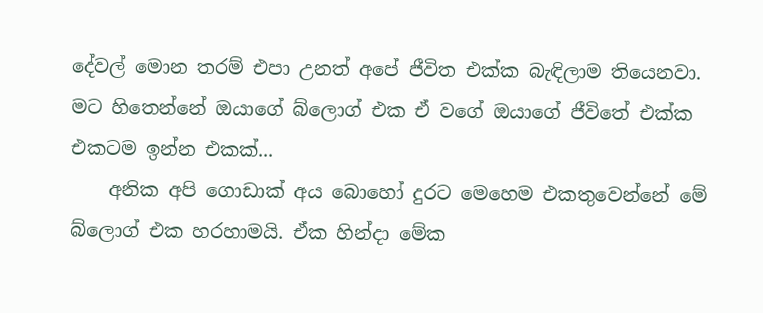දේවල් මොන තරම් එපා උනත් අපේ ජීවිත එක්ක බැඳිලාම තියෙනවා. මට හිතෙන්නේ ඔයාගේ බ්ලොග් එක ඒ වගේ ඔයාගේ ජීවිතේ එක්ක එකටම ඉන්න එකක්...
    අනික අපි ගොඩාක් අය බොහෝ දුරට මෙහෙම එකතුවෙන්නේ මේ බ්ලොග් එක හරහාමයි. ඒක හින්දා මේක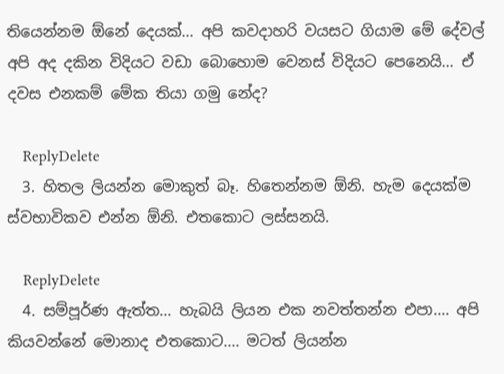තියෙන්නම ඕනේ දෙයක්... අපි කවදාහරි වයසට ගියාම මේ දේවල් අපි අද දකින විදියට වඩා බොහොම වෙනස් විදියට පෙනෙයි... ඒ දවස එනකම් මේක තියා ගමු නේද?

    ReplyDelete
  3. හිතල ලියන්න මොකුත් බෑ. හිතෙන්නම ඕනි. හැම දෙයක්ම ස්වභාවිකව එන්න ඕනි. එතකොට ලස්සනයි.

    ReplyDelete
  4. සම්පූර්ණ ඇත්ත... හැබයි ලියන එක නවත්තන්න එපා.... අපි කියවන්නේ මොනාද එතකොට.... මටත් ලියන්න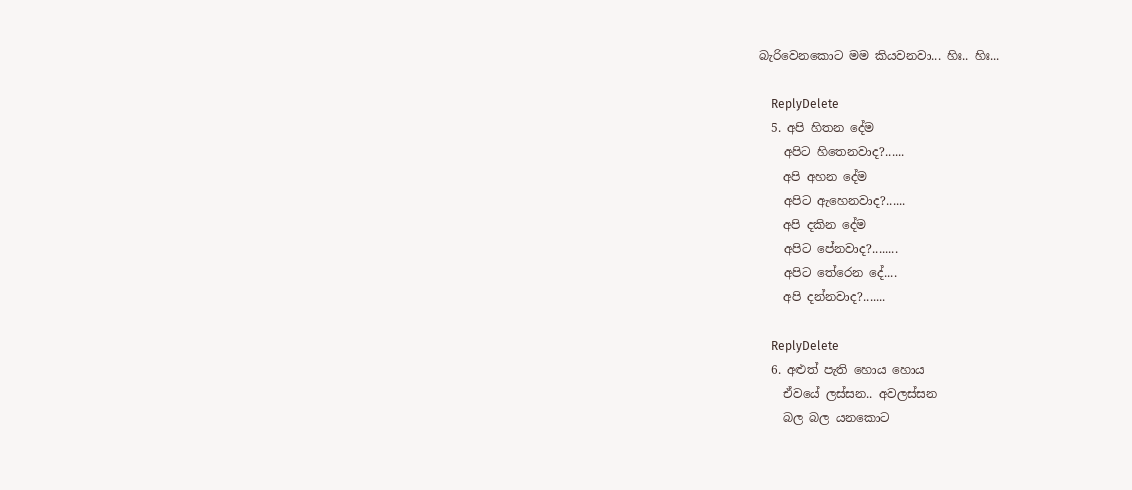බැරිවෙනකොට මම කියවනවා... හිඃ.. හිඃ...

    ReplyDelete
  5. අපි හිතන දේම
    අපිට හිතෙනවාද?......
    අපි අහන දේම
    අපිට ඇහෙනවාද?......
    අපි දකින දේම
    අපිට පේනවාද?........
    අපිට තේරෙන දේ....
    අපි දන්නවාද?.......

    ReplyDelete
  6. අළුත් පැති හොය හොය
    ඒවයේ ලස්සන.. අවලස්සන
    බල බල යනකොට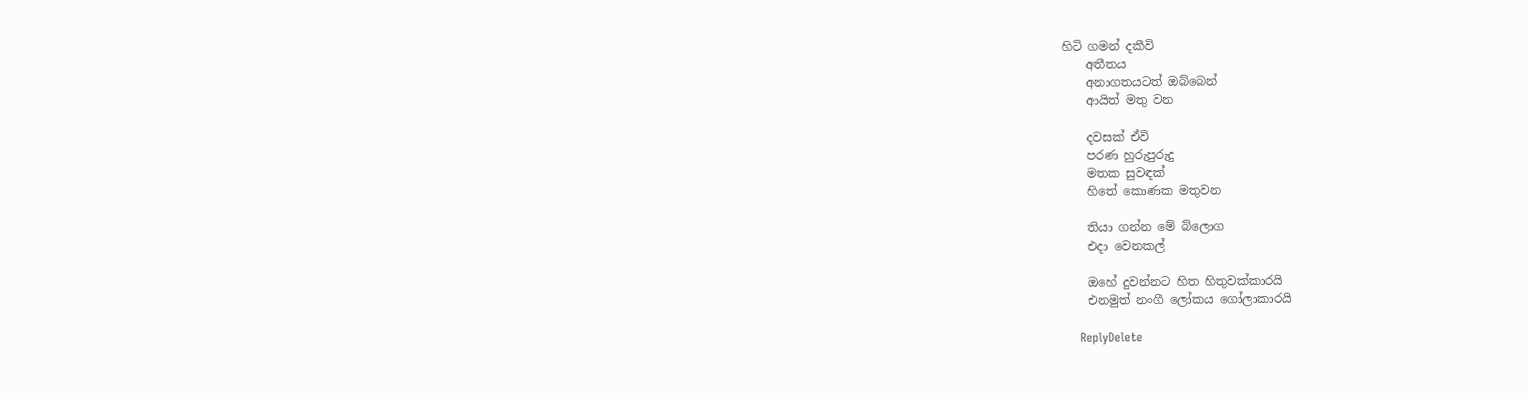හිටි ගමන් දකීවි
    අතීතය
    අනාගතයටත් ඔබ්බෙන්
    ආයිත් මතු වන

    දවසක් ඒවි
    පරණ හුරුපුරුදු
    මතක සුවඳක්
    හිතේ කොණක මතුවන

    තියා ගන්න මේ බ්ලොග
    එදා වෙනකල්

    ඔහේ දුවන්නට හිත හිතුවක්කාරයි
    එනමුත් නංගී ලෝකය ගෝලාකාරයි

    ReplyDelete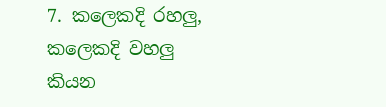7. කලෙකදි රහලු, කලෙකදි වහලු කියන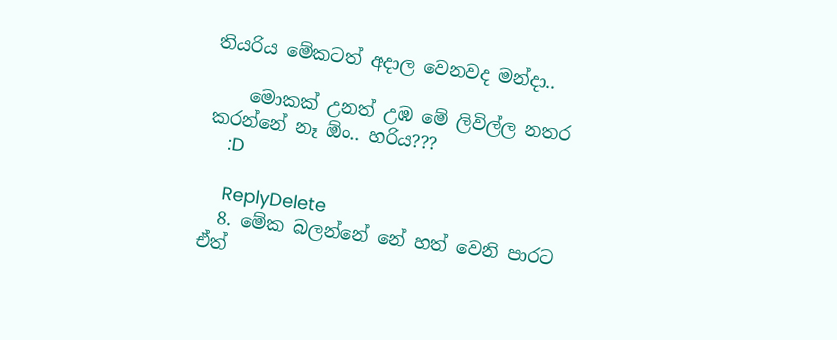තියරිය මේකටත් අදාල වෙනවද මන්දා..

    මොකක් උනත් උඹ මේ ලිවිල්ල නතර කරන්නේ නෑ ඕං.. හරිය???
    :D

    ReplyDelete
  8. මේක බලන්නේ නේ හත් වෙනි පාරට ඒත්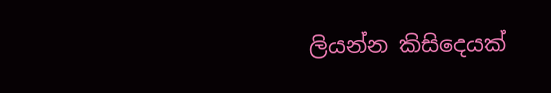ලියන්න කිසිදෙයක්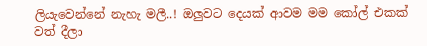ලියැවෙන්නේ නැහැ මලී..! ඔලුවට දෙයක් ආවම මම කෝල් එකක් වත් දීලා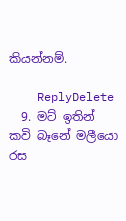කියන්නම්.

    ReplyDelete
  9. මට් ඉතින් කවි බෑනේ මලීයො රස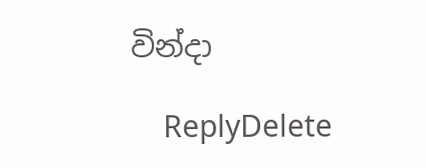වින්දා

    ReplyDelete